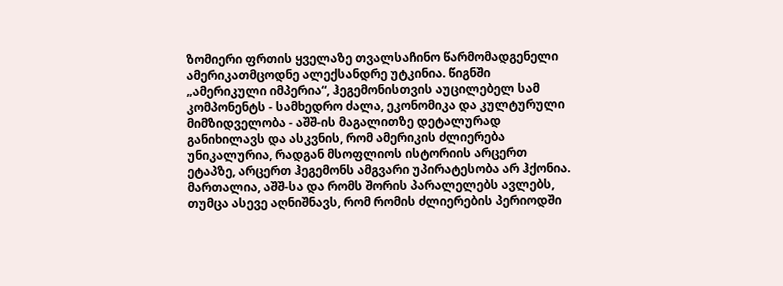ზომიერი ფრთის ყველაზე თვალსაჩინო წარმომადგენელი ამერიკათმცოდნე ალექსანდრე უტკინია. წიგნში „ამერიკული იმპერია“, ჰეგემონისთვის აუცილებელ სამ კომპონენტს - სამხედრო ძალა, ეკონომიკა და კულტურული მიმზიდველობა - აშშ-ის მაგალითზე დეტალურად განიხილავს და ასკვნის, რომ ამერიკის ძლიერება უნიკალურია, რადგან მსოფლიოს ისტორიის არცერთ ეტაპზე, არცერთ ჰეგემონს ამგვარი უპირატესობა არ ჰქონია. მართალია, აშშ-სა და რომს შორის პარალელებს ავლებს, თუმცა ასევე აღნიშნავს, რომ რომის ძლიერების პერიოდში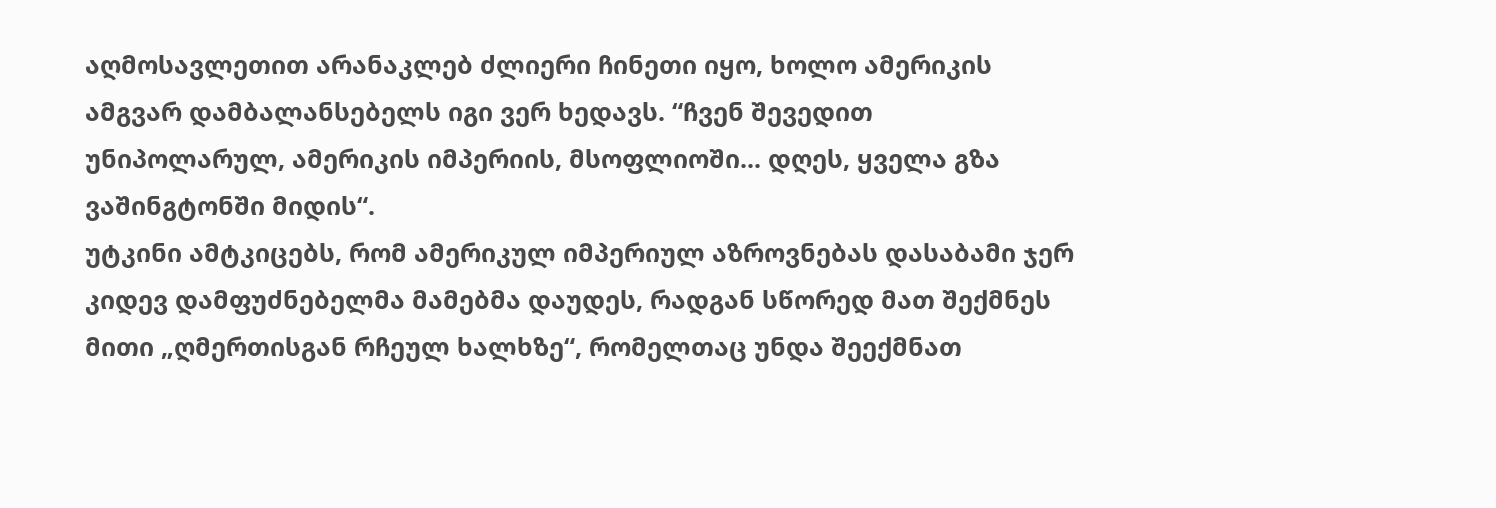აღმოსავლეთით არანაკლებ ძლიერი ჩინეთი იყო, ხოლო ამერიკის ამგვარ დამბალანსებელს იგი ვერ ხედავს. “ჩვენ შევედით უნიპოლარულ, ამერიკის იმპერიის, მსოფლიოში... დღეს, ყველა გზა ვაშინგტონში მიდის“.
უტკინი ამტკიცებს, რომ ამერიკულ იმპერიულ აზროვნებას დასაბამი ჯერ კიდევ დამფუძნებელმა მამებმა დაუდეს, რადგან სწორედ მათ შექმნეს მითი „ღმერთისგან რჩეულ ხალხზე“, რომელთაც უნდა შეექმნათ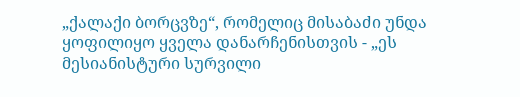„ქალაქი ბორცვზე“, რომელიც მისაბაძი უნდა ყოფილიყო ყველა დანარჩენისთვის - „ეს მესიანისტური სურვილი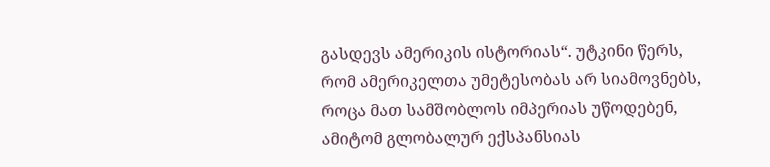გასდევს ამერიკის ისტორიას“. უტკინი წერს, რომ ამერიკელთა უმეტესობას არ სიამოვნებს, როცა მათ სამშობლოს იმპერიას უწოდებენ, ამიტომ გლობალურ ექსპანსიას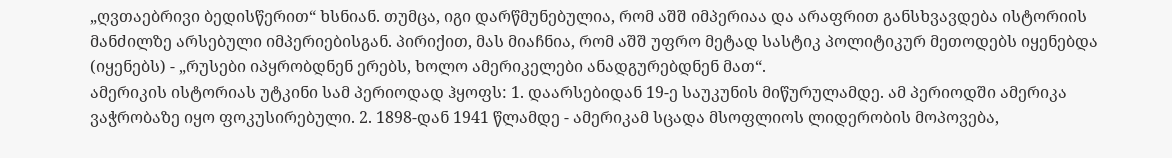„ღვთაებრივი ბედისწერით“ ხსნიან. თუმცა, იგი დარწმუნებულია, რომ აშშ იმპერიაა და არაფრით განსხვავდება ისტორიის მანძილზე არსებული იმპერიებისგან. პირიქით, მას მიაჩნია, რომ აშშ უფრო მეტად სასტიკ პოლიტიკურ მეთოდებს იყენებდა (იყენებს) - „რუსები იპყრობდნენ ერებს, ხოლო ამერიკელები ანადგურებდნენ მათ“.
ამერიკის ისტორიას უტკინი სამ პერიოდად ჰყოფს: 1. დაარსებიდან 19-ე საუკუნის მიწურულამდე. ამ პერიოდში ამერიკა ვაჭრობაზე იყო ფოკუსირებული. 2. 1898-დან 1941 წლამდე - ამერიკამ სცადა მსოფლიოს ლიდერობის მოპოვება,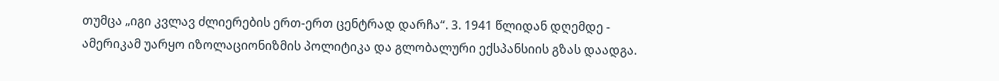თუმცა „იგი კვლავ ძლიერების ერთ-ერთ ცენტრად დარჩა“. 3. 1941 წლიდან დღემდე - ამერიკამ უარყო იზოლაციონიზმის პოლიტიკა და გლობალური ექსპანსიის გზას დაადგა.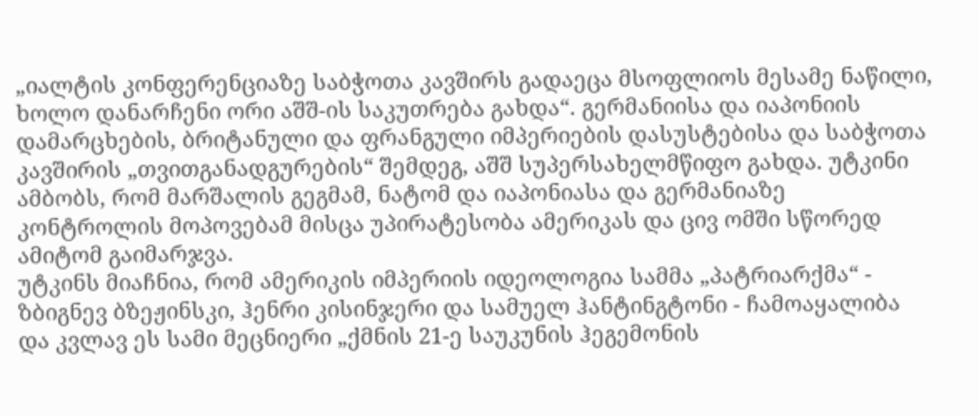„იალტის კონფერენციაზე საბჭოთა კავშირს გადაეცა მსოფლიოს მესამე ნაწილი, ხოლო დანარჩენი ორი აშშ-ის საკუთრება გახდა“. გერმანიისა და იაპონიის დამარცხების, ბრიტანული და ფრანგული იმპერიების დასუსტებისა და საბჭოთა კავშირის „თვითგანადგურების“ შემდეგ, აშშ სუპერსახელმწიფო გახდა. უტკინი ამბობს, რომ მარშალის გეგმამ, ნატომ და იაპონიასა და გერმანიაზე კონტროლის მოპოვებამ მისცა უპირატესობა ამერიკას და ცივ ომში სწორედ ამიტომ გაიმარჯვა.
უტკინს მიაჩნია, რომ ამერიკის იმპერიის იდეოლოგია სამმა „პატრიარქმა“ - ზბიგნევ ბზეჟინსკი, ჰენრი კისინჯერი და სამუელ ჰანტინგტონი - ჩამოაყალიბა და კვლავ ეს სამი მეცნიერი „ქმნის 21-ე საუკუნის ჰეგემონის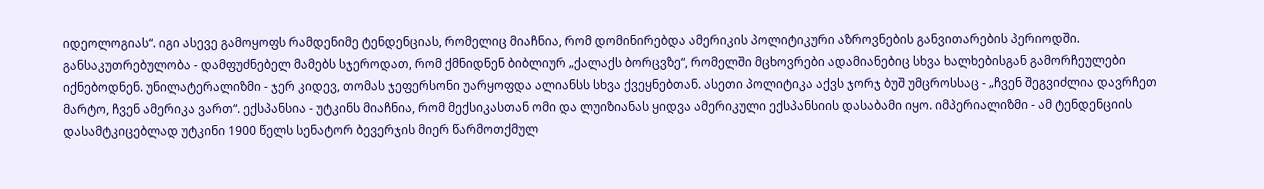იდეოლოგიას“. იგი ასევე გამოყოფს რამდენიმე ტენდენციას, რომელიც მიაჩნია, რომ დომინირებდა ამერიკის პოლიტიკური აზროვნების განვითარების პერიოდში. განსაკუთრებულობა - დამფუძნებელ მამებს სჯეროდათ, რომ ქმნიდნენ ბიბლიურ „ქალაქს ბორცვზე“, რომელში მცხოვრები ადამიანებიც სხვა ხალხებისგან გამორჩეულები იქნებოდნენ. უნილატერალიზმი - ჯერ კიდევ, თომას ჯეფერსონი უარყოფდა ალიანსს სხვა ქვეყნებთან. ასეთი პოლიტიკა აქვს ჯორჯ ბუშ უმცროსსაც - „ჩვენ შეგვიძლია დავრჩეთ მარტო, ჩვენ ამერიკა ვართ“. ექსპანსია - უტკინს მიაჩნია, რომ მექსიკასთან ომი და ლუიზიანას ყიდვა ამერიკული ექსპანსიის დასაბამი იყო. იმპერიალიზმი - ამ ტენდენციის დასამტკიცებლად უტკინი 1900 წელს სენატორ ბევერჯის მიერ წარმოთქმულ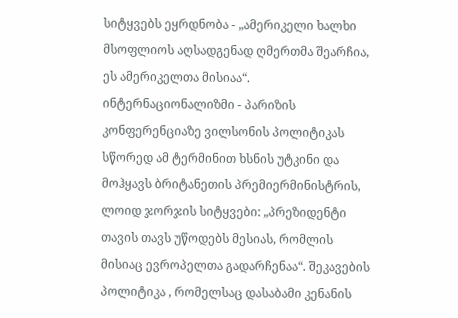სიტყვებს ეყრდნობა - „ამერიკელი ხალხი მსოფლიოს აღსადგენად ღმერთმა შეარჩია, ეს ამერიკელთა მისიაა“. ინტერნაციონალიზმი - პარიზის კონფერენციაზე ვილსონის პოლიტიკას სწორედ ამ ტერმინით ხსნის უტკინი და მოჰყავს ბრიტანეთის პრემიერმინისტრის, ლოიდ ჯორჯის სიტყვები: „პრეზიდენტი თავის თავს უწოდებს მესიას, რომლის მისიაც ევროპელთა გადარჩენაა“. შეკავების პოლიტიკა , რომელსაც დასაბამი კენანის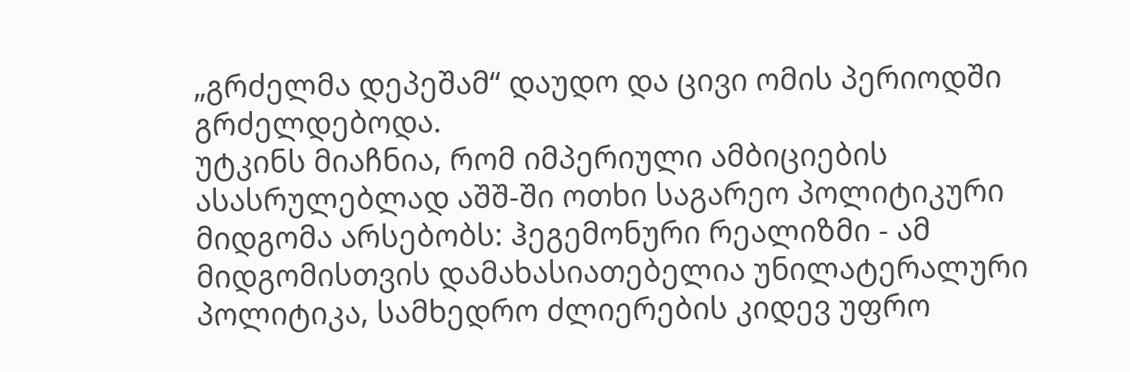„გრძელმა დეპეშამ“ დაუდო და ცივი ომის პერიოდში გრძელდებოდა.
უტკინს მიაჩნია, რომ იმპერიული ამბიციების ასასრულებლად აშშ-ში ოთხი საგარეო პოლიტიკური მიდგომა არსებობს: ჰეგემონური რეალიზმი - ამ მიდგომისთვის დამახასიათებელია უნილატერალური პოლიტიკა, სამხედრო ძლიერების კიდევ უფრო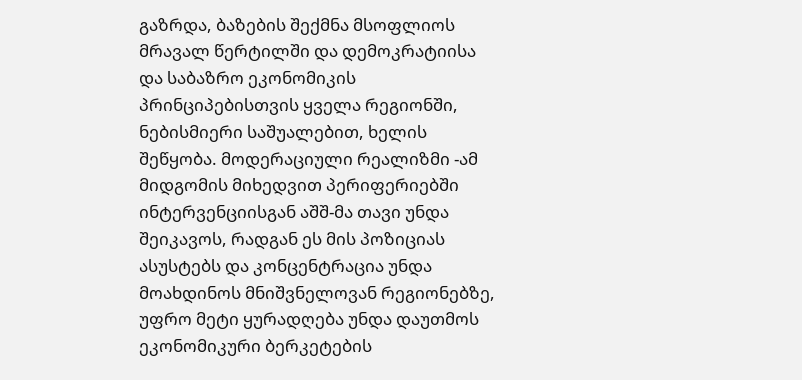გაზრდა, ბაზების შექმნა მსოფლიოს მრავალ წერტილში და დემოკრატიისა და საბაზრო ეკონომიკის პრინციპებისთვის ყველა რეგიონში, ნებისმიერი საშუალებით, ხელის შეწყობა. მოდერაციული რეალიზმი -ამ მიდგომის მიხედვით პერიფერიებში ინტერვენციისგან აშშ-მა თავი უნდა შეიკავოს, რადგან ეს მის პოზიციას ასუსტებს და კონცენტრაცია უნდა მოახდინოს მნიშვნელოვან რეგიონებზე, უფრო მეტი ყურადღება უნდა დაუთმოს ეკონომიკური ბერკეტების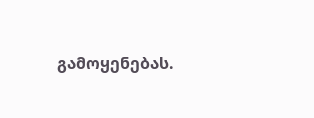გამოყენებას.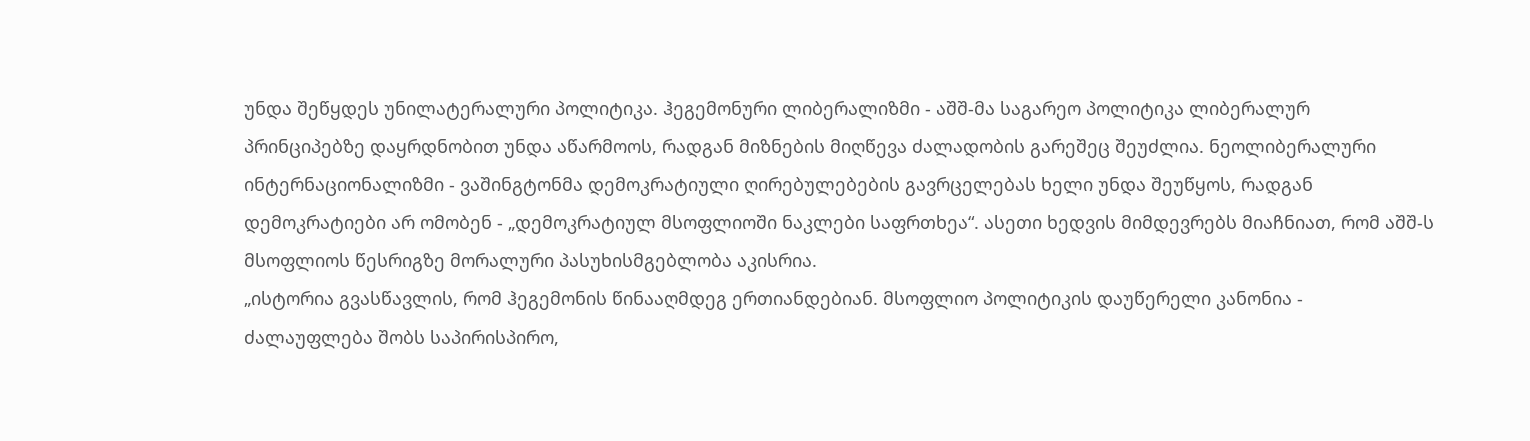უნდა შეწყდეს უნილატერალური პოლიტიკა. ჰეგემონური ლიბერალიზმი - აშშ-მა საგარეო პოლიტიკა ლიბერალურ პრინციპებზე დაყრდნობით უნდა აწარმოოს, რადგან მიზნების მიღწევა ძალადობის გარეშეც შეუძლია. ნეოლიბერალური ინტერნაციონალიზმი - ვაშინგტონმა დემოკრატიული ღირებულებების გავრცელებას ხელი უნდა შეუწყოს, რადგან დემოკრატიები არ ომობენ - „დემოკრატიულ მსოფლიოში ნაკლები საფრთხეა“. ასეთი ხედვის მიმდევრებს მიაჩნიათ, რომ აშშ-ს მსოფლიოს წესრიგზე მორალური პასუხისმგებლობა აკისრია.
„ისტორია გვასწავლის, რომ ჰეგემონის წინააღმდეგ ერთიანდებიან. მსოფლიო პოლიტიკის დაუწერელი კანონია - ძალაუფლება შობს საპირისპირო,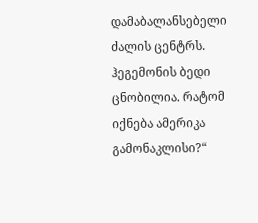დამაბალანსებელი ძალის ცენტრს. ჰეგემონის ბედი ცნობილია. რატომ იქნება ამერიკა გამონაკლისი?“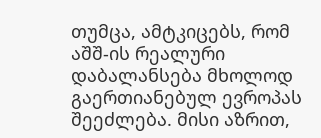თუმცა, ამტკიცებს, რომ აშშ-ის რეალური დაბალანსება მხოლოდ გაერთიანებულ ევროპას შეეძლება. მისი აზრით,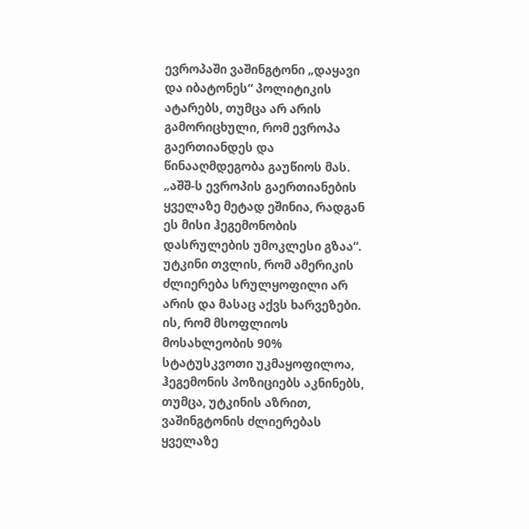ევროპაში ვაშინგტონი „დაყავი და იბატონეს“ პოლიტიკის ატარებს, თუმცა არ არის გამორიცხული, რომ ევროპა გაერთიანდეს და წინააღმდეგობა გაუწიოს მას. „აშშ-ს ევროპის გაერთიანების ყველაზე მეტად ეშინია, რადგან ეს მისი ჰეგემონობის დასრულების უმოკლესი გზაა“.
უტკინი თვლის, რომ ამერიკის ძლიერება სრულყოფილი არ არის და მასაც აქვს ხარვეზები. ის, რომ მსოფლიოს მოსახლეობის 90% სტატუსკვოთი უკმაყოფილოა, ჰეგემონის პოზიციებს აკნინებს, თუმცა, უტკინის აზრით, ვაშინგტონის ძლიერებას ყველაზე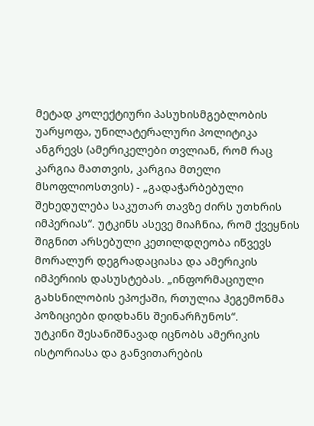მეტად კოლექტიური პასუხისმგებლობის უარყოფა, უნილატერალური პოლიტიკა ანგრევს (ამერიკელები თვლიან, რომ რაც კარგია მათთვის, კარგია მთელი მსოფლიოსთვის) - „გადაჭარბებული შეხედულება საკუთარ თავზე ძირს უთხრის იმპერიას“. უტკინს ასევე მიაჩნია, რომ ქვეყნის შიგნით არსებული კეთილდღეობა იწვევს მორალურ დეგრადაციასა და ამერიკის იმპერიის დასუსტებას. „ინფორმაციული გახსნილობის ეპოქაში, რთულია ჰეგემონმა პოზიციები დიდხანს შეინარჩუნოს“.
უტკინი შესანიშნავად იცნობს ამერიკის ისტორიასა და განვითარების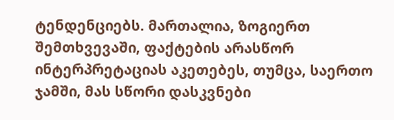ტენდენციებს. მართალია, ზოგიერთ შემთხვევაში, ფაქტების არასწორ ინტერპრეტაციას აკეთებეს, თუმცა, საერთო ჯამში, მას სწორი დასკვნები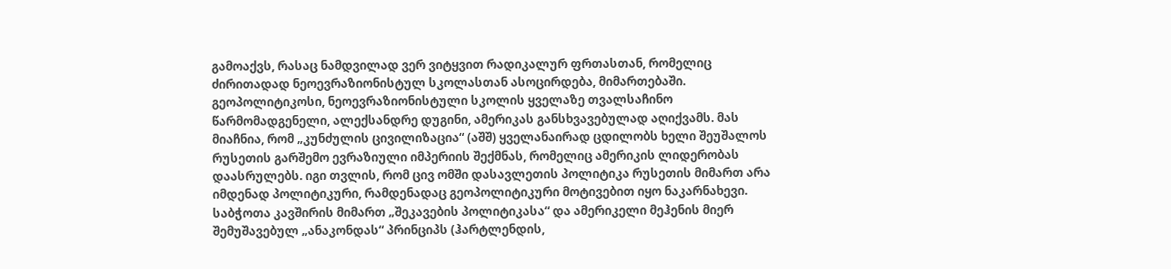გამოაქვს, რასაც ნამდვილად ვერ ვიტყვით რადიკალურ ფრთასთან, რომელიც ძირითადად ნეოევრაზიონისტულ სკოლასთან ასოცირდება, მიმართებაში.
გეოპოლიტიკოსი, ნეოევრაზიონისტული სკოლის ყველაზე თვალსაჩინო წარმომადგენელი, ალექსანდრე დუგინი, ამერიკას განსხვავებულად აღიქვამს. მას მიაჩნია, რომ „კუნძულის ცივილიზაცია“ (აშშ) ყველანაირად ცდილობს ხელი შეუშალოს რუსეთის გარშემო ევრაზიული იმპერიის შექმნას, რომელიც ამერიკის ლიდერობას დაასრულებს. იგი თვლის, რომ ცივ ომში დასავლეთის პოლიტიკა რუსეთის მიმართ არა იმდენად პოლიტიკური, რამდენადაც გეოპოლიტიკური მოტივებით იყო ნაკარნახევი. საბჭოთა კავშირის მიმართ „შეკავების პოლიტიკასა“ და ამერიკელი მეჰენის მიერ შემუშავებულ „ანაკონდას“ პრინციპს (ჰარტლენდის,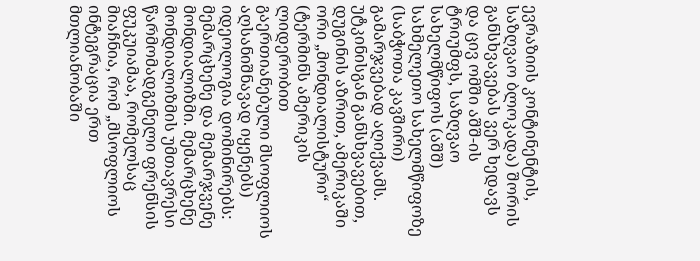ევრაზიის კონტინენტის, საზღვაო ბლოკადა) შორის განსხვავებას ვერ ხედავს და ცივ ომში აშშ-ის ტრიუმფს, საზღვაო სახელმწიფოს (აშშ) სახმელეთო სახელმწიფოზე (საბჭოთა კავშირი) გამარჯვებად აღიქვამს.
უტკინისგან განსხვავებით, დუგინის აზრით, ამერიკაში ორი „მონდიალისტური“ (ტერმინს ამერიკის ლიდერობით გაერთიანებული მსოფლიოს აღსანიშნავად იყენებს) იდეოლოგია დომინირებს: მემარცხენე და მემარჯვენე მონდიალიზმი. მემარცხენე მონდიალიზმის უმთავრესი წარმომადგენელი ფრენსის ფუკუიამაა, რომელსაც მიაჩნია, რომ „მსოფლიოს ინტეგრაცია ერთ მთლიანობაში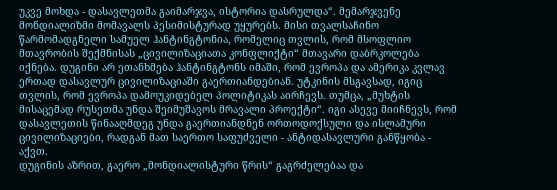უკვე მოხდა - დასავლეთმა გაიმარჯვა, ისტორია დასრულდა“. მემარჯვენე მონდიალიზმი მომავალს პესიმისტურად უყურებს. მისი თვალსაჩინო წარმომადგნელი სამუელ ჰანტინგტონია, რომელიც თვლის, რომ მსოფლიო მთავრობის შექმნისას „ცივილიზაციათა კონფლიქტი“ მთავარი დაბრკოლება იქნება. დუგინი არ ეთანხმება ჰანტინგტონს იმაში, რომ ევროპა და ამერიკა კვლავ ერთად დასავლურ ცივილიზაციაში გაერთიანდებიან. უტკინის მსგავსად, იგიც თვლის, რომ ევროპა დამოუკიდებელ პოლიტიკას აირჩევს. თუმცა, „მუხტის მისაცემად რუსეთმა უნდა შეიმუშავოს მრავალი პროექტი“. იგი ასევე მიიჩნევს, რომ დასავლეთის წინააღმდეგ უნდა გაერთიანდნენ ორთოდოქსული და ისლამური ცივილიზაციები, რადგან მათ საერთო საფუძველი - ანტიდასავლური განწყობა - აქვთ.
დუგინის აზრით, გაერო „მონდიალისტური წრის“ გაგრძელებაა და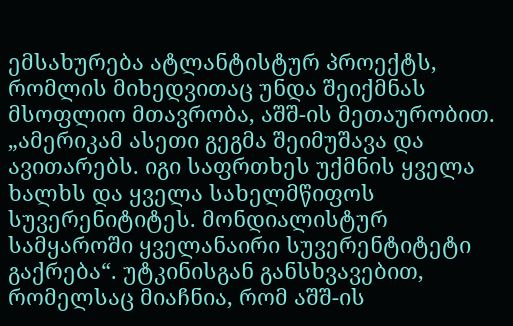ემსახურება ატლანტისტურ პროექტს, რომლის მიხედვითაც უნდა შეიქმნას მსოფლიო მთავრობა, აშშ-ის მეთაურობით. „ამერიკამ ასეთი გეგმა შეიმუშავა და ავითარებს. იგი საფრთხეს უქმნის ყველა ხალხს და ყველა სახელმწიფოს სუვერენიტიტეს. მონდიალისტურ სამყაროში ყველანაირი სუვერენტიტეტი გაქრება“. უტკინისგან განსხვავებით, რომელსაც მიაჩნია, რომ აშშ-ის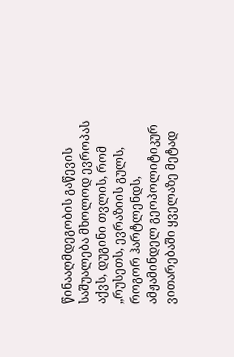წინააღმდეგობის გაწევის საშუალება მხოლოდ ევროპას აქვს, დუგინი თვლის, რომ „რუსეთს, ევრაზიის გულს, როგორ ჰარტლენდს, ამჟამინდელ გეოპოლიტიკურ ვითარებაში ყველაზე მეტად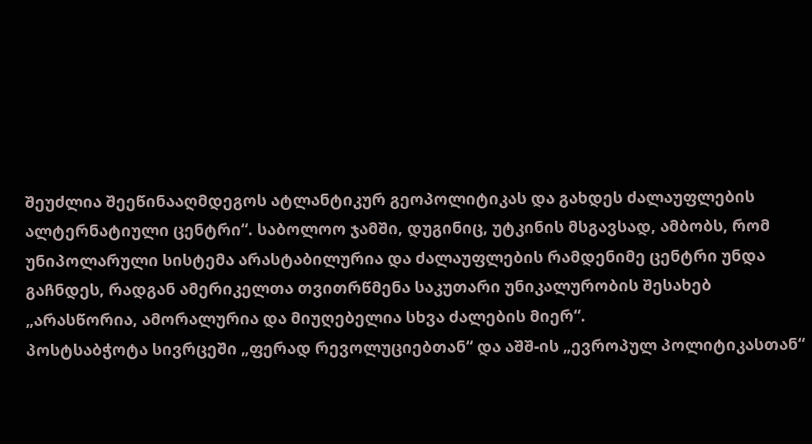შეუძლია შეეწინააღმდეგოს ატლანტიკურ გეოპოლიტიკას და გახდეს ძალაუფლების ალტერნატიული ცენტრი“. საბოლოო ჯამში, დუგინიც, უტკინის მსგავსად, ამბობს, რომ უნიპოლარული სისტემა არასტაბილურია და ძალაუფლების რამდენიმე ცენტრი უნდა გაჩნდეს, რადგან ამერიკელთა თვითრწმენა საკუთარი უნიკალურობის შესახებ „არასწორია, ამორალურია და მიუღებელია სხვა ძალების მიერ“.
პოსტსაბჭოტა სივრცეში „ფერად რევოლუციებთან“ და აშშ-ის „ევროპულ პოლიტიკასთან“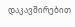დაკავშირებით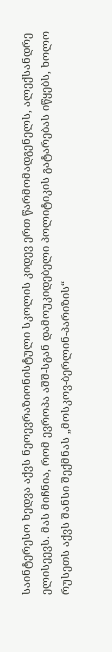საინტერესო ხედვა აქვს ნეოევრაზიონისტული სკოლის კიდევ ერთ წარმომადგენელს, ალექსანდრე ელისეევს. მას მიჩნია, რომ ევროპა აშშ-სგან დამოუკიდებელი პოლიტიკის გატარებას იწყებს, ხოლო რუსეთს აქვს შანსი შექმნას „მოსკოვ-ბერლინ-პარიზის“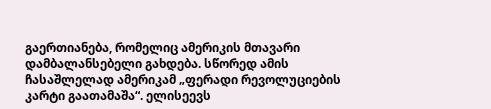გაერთიანება, რომელიც ამერიკის მთავარი დამბალანსებელი გახდება. სწორედ ამის ჩასაშლელად ამერიკამ „ფერადი რევოლუციების კარტი გაათამაშა“. ელისეევს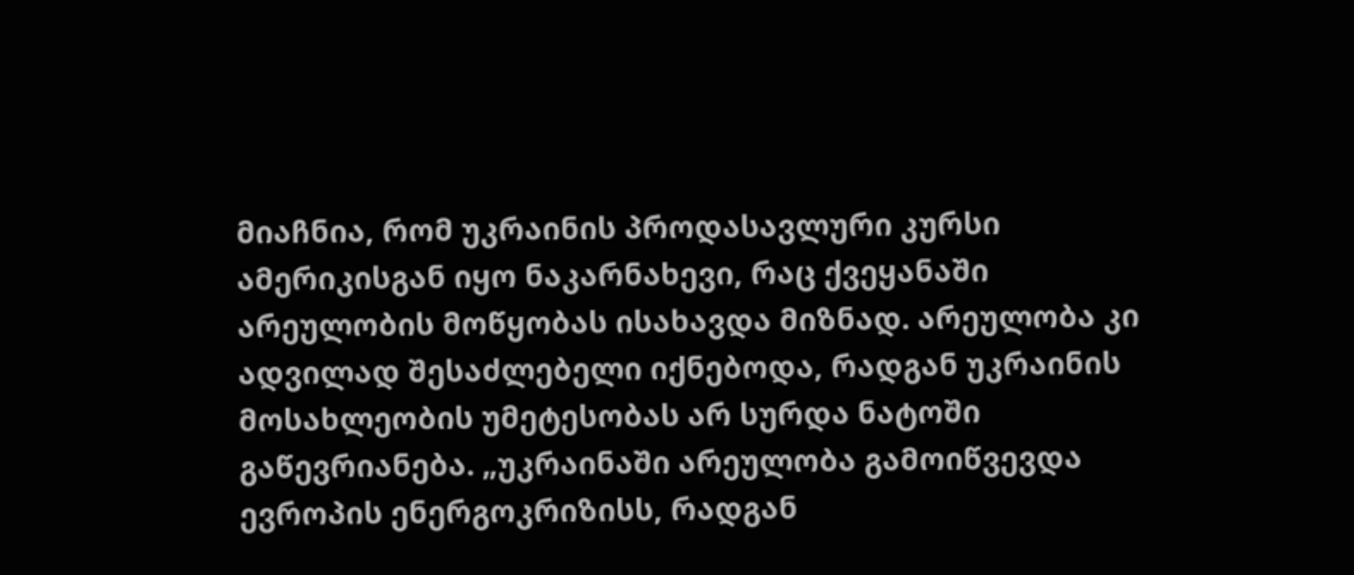მიაჩნია, რომ უკრაინის პროდასავლური კურსი ამერიკისგან იყო ნაკარნახევი, რაც ქვეყანაში არეულობის მოწყობას ისახავდა მიზნად. არეულობა კი ადვილად შესაძლებელი იქნებოდა, რადგან უკრაინის მოსახლეობის უმეტესობას არ სურდა ნატოში გაწევრიანება. „უკრაინაში არეულობა გამოიწვევდა ევროპის ენერგოკრიზისს, რადგან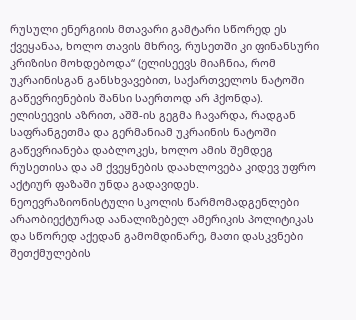რუსული ენერგიის მთავარი გამტარი სწორედ ეს ქვეყანაა, ხოლო თავის მხრივ, რუსეთში კი ფინანსური კრიზისი მოხდებოდა“ (ელისეევს მიაჩნია, რომ უკრაინისგან განსხვავებით, საქართველოს ნატოში გაწევრიენების შანსი საერთოდ არ ჰქონდა). ელისეევის აზრით, აშშ-ის გეგმა ჩავარდა, რადგან საფრანგეთმა და გერმანიამ უკრაინის ნატოში გაწევრიანება დაბლოკეს, ხოლო ამის შემდეგ რუსეთისა და ამ ქვეყნების დაახლოვება კიდევ უფრო აქტიურ ფაზაში უნდა გადავიდეს.
ნეოევრაზიონისტული სკოლის წარმომადგენლები არაობიექტურად აანალიზებელ ამერიკის პოლიტიკას და სწორედ აქედან გამომდინარე, მათი დასკვნები შეთქმულების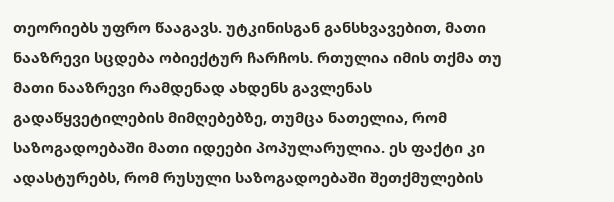თეორიებს უფრო წააგავს. უტკინისგან განსხვავებით, მათი ნააზრევი სცდება ობიექტურ ჩარჩოს. რთულია იმის თქმა თუ მათი ნააზრევი რამდენად ახდენს გავლენას გადაწყვეტილების მიმღებებზე, თუმცა ნათელია, რომ საზოგადოებაში მათი იდეები პოპულარულია. ეს ფაქტი კი ადასტურებს, რომ რუსული საზოგადოებაში შეთქმულების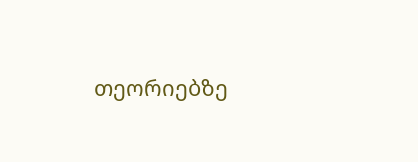თეორიებზე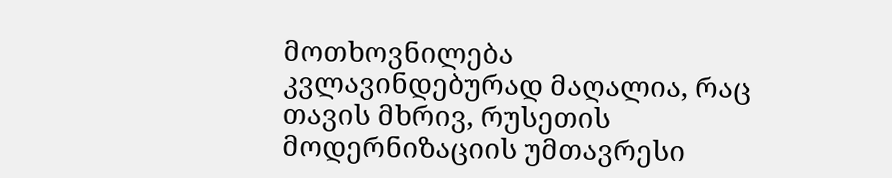მოთხოვნილება კვლავინდებურად მაღალია, რაც თავის მხრივ, რუსეთის მოდერნიზაციის უმთავრესი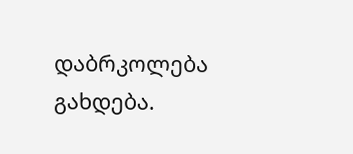დაბრკოლება გახდება.